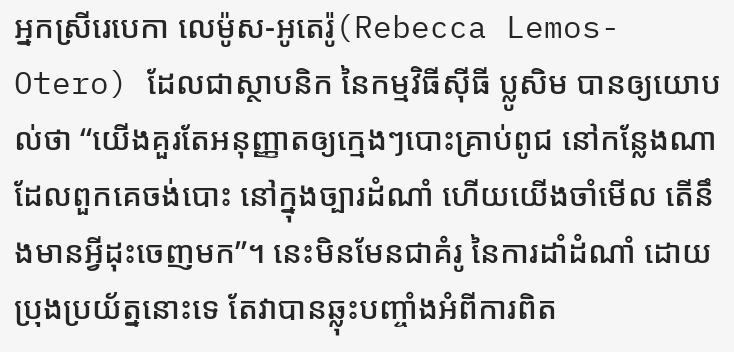អ្នកស្រីរេបេកា លេម៉ូស-អូតេរ៉ូ(Rebecca Lemos-Otero) ដែលជាស្ថាបនិក នៃកម្មវិធីស៊ីធី ប្លូសិម បានឲ្យយោបល់ថា “យើងគួរតែអនុញ្ញាតឲ្យក្មេងៗបោះគ្រាប់ពូជ នៅកន្លែងណាដែលពួកគេចង់បោះ នៅក្នុងច្បារដំណាំ ហើយយើងចាំមើល តើនឹងមានអ្វីដុះចេញមក”។ នេះមិនមែនជាគំរូ នៃការដាំដំណាំ ដោយប្រុងប្រយ័ត្ននោះទេ តែវាបានឆ្លុះបញ្ចាំងអំពីការពិត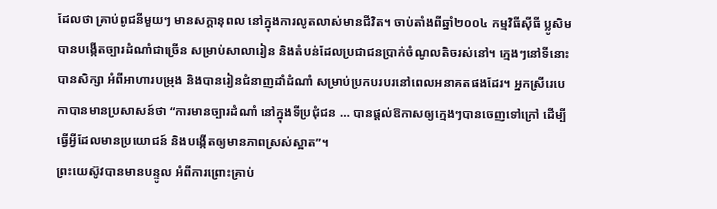ដែលថា គ្រាប់ពូជនីមួយៗ មានសក្តានុពល នៅក្នុងការលូតលាស់មានជីវិត។ ចាប់តាំងពីឆ្នាំ២០០៤ កម្មវិធីស៊ីធី ប្លូសិម បានបង្កើតច្បារដំណាំជាច្រើន សម្រាប់សាលារៀន និងតំបន់ដែលប្រជាជនប្រាក់ចំណូលតិចរស់នៅ។ ក្មេងៗនៅទីនោះបានសិក្សា អំពីអាហារបម្រុង និងបានរៀនជំនាញដាំដំណាំ សម្រាប់ប្រកបរបរនៅពេលអនាគតផងដែរ។ អ្នកស្រីរេបេកាបានមានប្រសាសន៍ថា “ការមានច្បារដំណាំ នៅក្នុងទីប្រជុំជន … បានផ្តល់ឱកាសឲ្យក្មេងៗបានចេញទៅក្រៅ ដើម្បីធ្វើអ្វីដែលមានប្រយោជន៍ និងបង្កើតឲ្យមានភាពស្រស់ស្អាត”។
ព្រះយេស៊ូវបានមានបន្ទូល អំពីការព្រោះគ្រាប់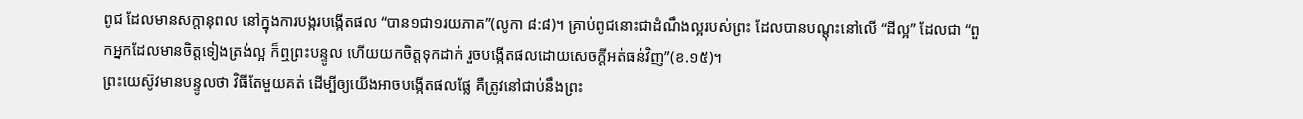ពូជ ដែលមានសក្តានុពល នៅក្នុងការបង្ករបង្កើតផល “បាន១ជា១រយភាគ”(លូកា ៨:៨)។ គ្រាប់ពូជនោះជាដំណឹងល្អរបស់ព្រះ ដែលបានបណ្តុះនៅលើ “ដីល្អ” ដែលជា “ពួកអ្នកដែលមានចិត្តទៀងត្រង់ល្អ ក៏ឮព្រះបន្ទូល ហើយយកចិត្តទុកដាក់ រួចបង្កើតផលដោយសេចក្តីអត់ធន់វិញ”(ខ.១៥)។
ព្រះយេស៊ូវមានបន្ទូលថា វិធីតែមួយគត់ ដើម្បីឲ្យយើងអាចបង្កើតផលផ្លែ គឺត្រូវនៅជាប់នឹងព្រះ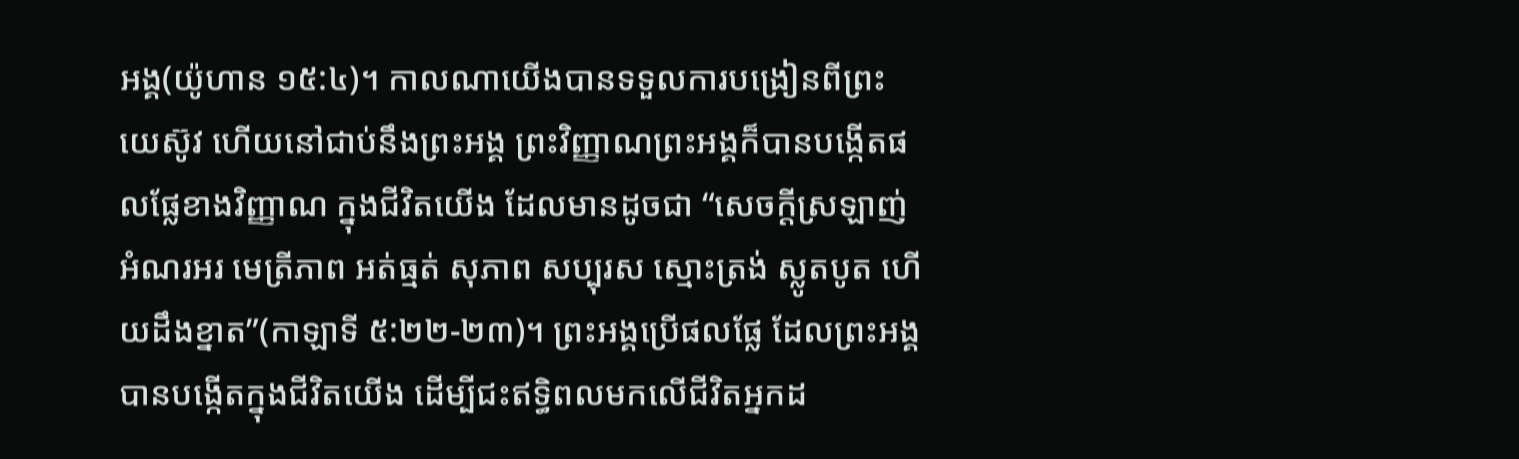អង្គ(យ៉ូហាន ១៥:៤)។ កាលណាយើងបានទទួលការបង្រៀនពីព្រះយេស៊ូវ ហើយនៅជាប់នឹងព្រះអង្គ ព្រះវិញ្ញាណព្រះអង្គក៏បានបង្កើតផលផ្លែខាងវិញ្ញាណ ក្នុងជីវិតយើង ដែលមានដូចជា “សេចក្តីស្រឡាញ់ អំណរអរ មេត្រីភាព អត់ធ្មត់ សុភាព សប្បុរស ស្មោះត្រង់ ស្លូតបូត ហើយដឹងខ្នាត”(កាឡាទី ៥:២២-២៣)។ ព្រះអង្គប្រើផលផ្លែ ដែលព្រះអង្គបានបង្កើតក្នុងជីវិតយើង ដើម្បីជះឥទ្ធិពលមកលើជីវិតអ្នកដ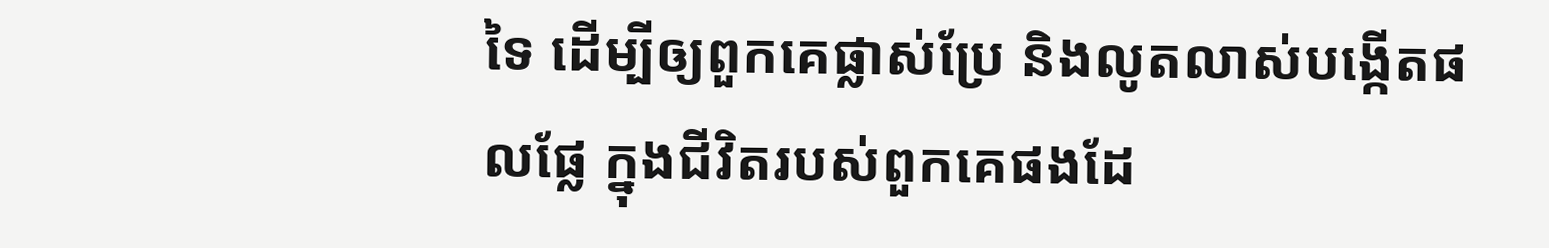ទៃ ដើម្បីឲ្យពួកគេផ្លាស់ប្រែ និងលូតលាស់បង្កើតផលផ្លែ ក្នុងជីវិតរបស់ពួកគេផងដែ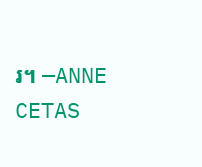រ។ —ANNE CETAS